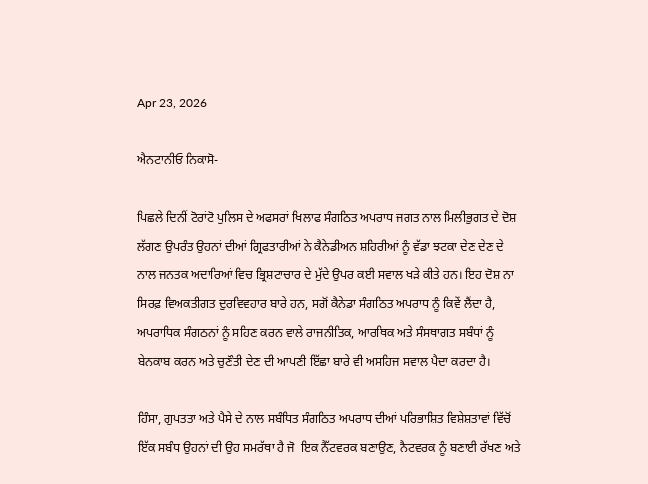Apr 23, 2026

ਐਨਟਾਨੀਓ ਨਿਕਾਸੋ-

ਪਿਛਲੇ ਦਿਨੀਂ ਟੋਰਾਂਟੋ ਪੁਲਿਸ ਦੇ ਅਫਸਰਾਂ ਖਿਲਾਫ ਸੰਗਠਿਤ ਅਪਰਾਧ ਜਗਤ ਨਾਲ ਮਿਲੀਭੁਗਤ ਦੇ ਦੋਸ਼ ਲੱਗਣ ਉਪਰੰਤ ਉਹਨਾਂ ਦੀਆਂ ਗ੍ਰਿਫਤਾਰੀਆਂ ਨੇ ਕੈਨੇਡੀਅਨ ਸ਼ਹਿਰੀਆਂ ਨੂੰ ਵੱਡਾ ਝਟਕਾ ਦੇਣ ਦੇਣ ਦੇ ਨਾਲ ਜਨਤਕ ਅਦਾਰਿਆਂ ਵਿਚ ਭ੍ਰਿਸ਼ਟਾਚਾਰ ਦੇ ਮੁੱਦੇ ਉਪਰ ਕਈ ਸਵਾਲ ਖੜੇ ਕੀਤੇ ਹਨ। ਇਹ ਦੋਸ਼ ਨਾ ਸਿਰਫ਼ ਵਿਅਕਤੀਗਤ ਦੁਰਵਿਵਹਾਰ ਬਾਰੇ ਹਨ, ਸਗੋਂ ਕੈਨੇਡਾ ਸੰਗਠਿਤ ਅਪਰਾਧ ਨੂੰ ਕਿਵੇਂ ਲੈਂਦਾ ਹੈ,  ਅਪਰਾਧਿਕ ਸੰਗਠਨਾਂ ਨੂੰ ਸਹਿਣ ਕਰਨ ਵਾਲੇ ਰਾਜਨੀਤਿਕ, ਆਰਥਿਕ ਅਤੇ ਸੰਸਥਾਗਤ ਸਬੰਧਾਂ ਨੂੰ ਬੇਨਕਾਬ ਕਰਨ ਅਤੇ ਚੁਣੌਤੀ ਦੇਣ ਦੀ ਆਪਣੀ ਇੱਛਾ ਬਾਰੇ ਵੀ ਅਸਹਿਜ ਸਵਾਲ ਪੈਦਾ ਕਰਦਾ ਹੈ।

ਹਿੰਸਾ, ਗੁਪਤਤਾ ਅਤੇ ਪੈਸੇ ਦੇ ਨਾਲ ਸਬੰਧਿਤ ਸੰਗਠਿਤ ਅਪਰਾਧ ਦੀਆਂ ਪਰਿਭਾਸ਼ਿਤ ਵਿਸ਼ੇਸ਼ਤਾਵਾਂ ਵਿੱਚੋਂ ਇੱਕ ਸਬੰਧ ਉਹਨਾਂ ਦੀ ਉਹ ਸਮਰੱਥਾ ਹੈ ਜੋ  ਇਕ ਨੈੱਟਵਰਕ ਬਣਾਉਣ, ਨੈਟਵਰਕ ਨੂੰ ਬਣਾਈ ਰੱਖਣ ਅਤੇ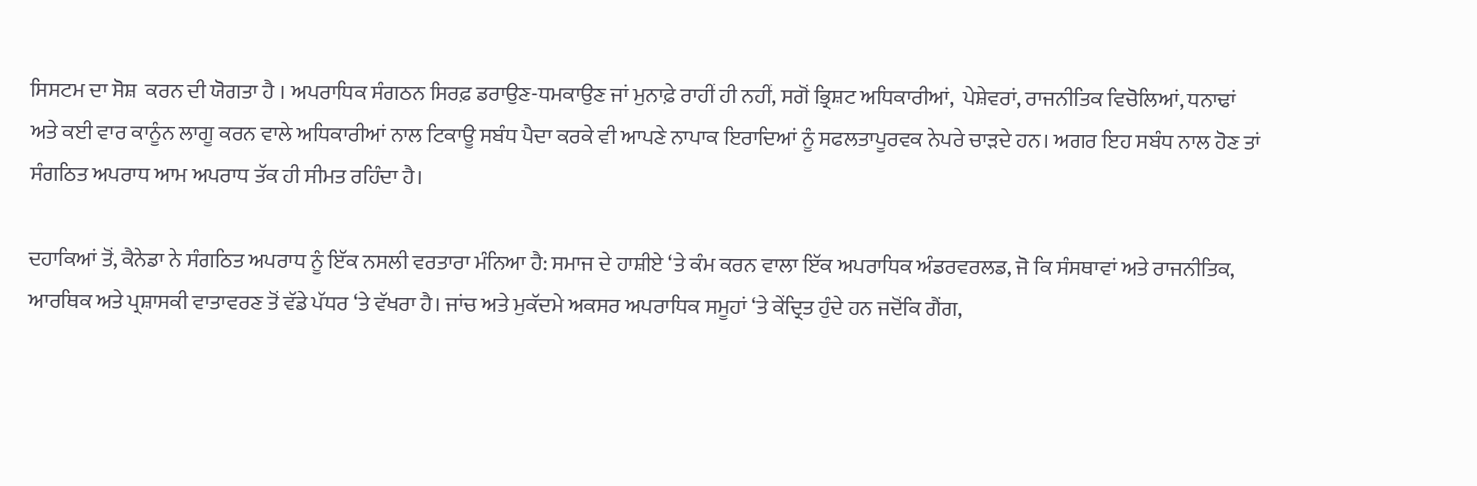ਸਿਸਟਮ ਦਾ ਸੋਸ਼  ਕਰਨ ਦੀ ਯੋਗਤਾ ਹੈ । ਅਪਰਾਧਿਕ ਸੰਗਠਨ ਸਿਰਫ਼ ਡਰਾਉਣ-ਧਮਕਾਉਣ ਜਾਂ ਮੁਨਾਫ਼ੇ ਰਾਹੀਂ ਹੀ ਨਹੀਂ, ਸਗੋਂ ਭ੍ਰਿਸ਼ਟ ਅਧਿਕਾਰੀਆਂ,  ਪੇਸ਼ੇਵਰਾਂ, ਰਾਜਨੀਤਿਕ ਵਿਚੋਲਿਆਂ, ਧਨਾਢਾਂ ਅਤੇ ਕਈ ਵਾਰ ਕਾਨੂੰਨ ਲਾਗੂ ਕਰਨ ਵਾਲੇ ਅਧਿਕਾਰੀਆਂ ਨਾਲ ਟਿਕਾਊ ਸਬੰਧ ਪੈਦਾ ਕਰਕੇ ਵੀ ਆਪਣੇ ਨਾਪਾਕ ਇਰਾਦਿਆਂ ਨੂੰ ਸਫਲਤਾਪੂਰਵਕ ਨੇਪਰੇ ਚਾੜਦੇ ਹਨ। ਅਗਰ ਇਹ ਸਬੰਧ ਨਾਲ ਹੋਣ ਤਾਂ ਸੰਗਠਿਤ ਅਪਰਾਧ ਆਮ ਅਪਰਾਧ ਤੱਕ ਹੀ ਸੀਮਤ ਰਹਿੰਦਾ ਹੈ।

ਦਹਾਕਿਆਂ ਤੋਂ, ਕੈਨੇਡਾ ਨੇ ਸੰਗਠਿਤ ਅਪਰਾਧ ਨੂੰ ਇੱਕ ਨਸਲੀ ਵਰਤਾਰਾ ਮੰਨਿਆ ਹੈ: ਸਮਾਜ ਦੇ ਹਾਸ਼ੀਏ ‘ਤੇ ਕੰਮ ਕਰਨ ਵਾਲਾ ਇੱਕ ਅਪਰਾਧਿਕ ਅੰਡਰਵਰਲਡ, ਜੋ ਕਿ ਸੰਸਥਾਵਾਂ ਅਤੇ ਰਾਜਨੀਤਿਕ, ਆਰਥਿਕ ਅਤੇ ਪ੍ਰਸ਼ਾਸਕੀ ਵਾਤਾਵਰਣ ਤੋਂ ਵੱਡੇ ਪੱਧਰ ‘ਤੇ ਵੱਖਰਾ ਹੈ। ਜਾਂਚ ਅਤੇ ਮੁਕੱਦਮੇ ਅਕਸਰ ਅਪਰਾਧਿਕ ਸਮੂਹਾਂ ‘ਤੇ ਕੇਂਦ੍ਰਿਤ ਹੁੰਦੇ ਹਨ ਜਦੋਂਕਿ ਗੈਂਗ,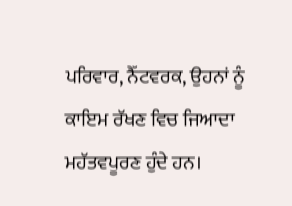ਪਰਿਵਾਰ, ਨੈੱਟਵਰਕ, ਉਹਨਾਂ ਨੂੰ ਕਾਇਮ ਰੱਖਣ ਵਿਚ ਜਿਆਦਾ ਮਹੱਤਵਪੂਰਣ ਹੁੰਦੇ ਹਨ।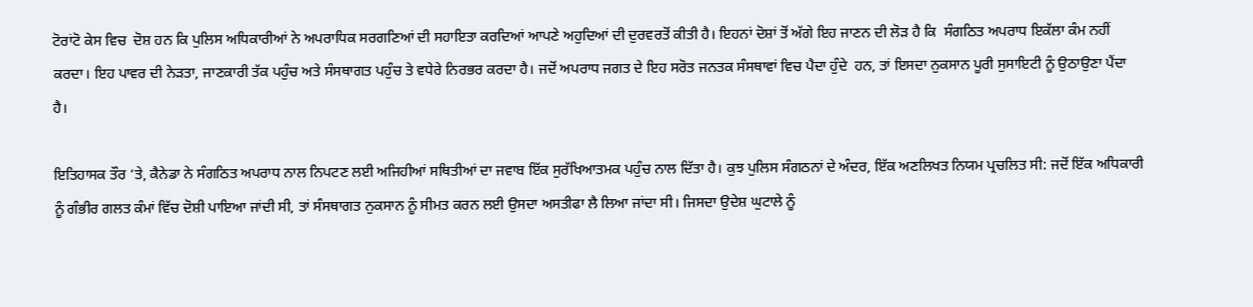ਟੋਰਾਂਟੋ ਕੇਸ ਵਿਚ  ਦੋਸ਼ ਹਨ ਕਿ ਪੁਲਿਸ ਅਧਿਕਾਰੀਆਂ ਨੇ ਅਪਰਾਧਿਕ ਸਰਗਣਿਆਂ ਦੀ ਸਹਾਇਤਾ ਕਰਦਿਆਂ ਆਪਣੇ ਅਹੁਦਿਆਂ ਦੀ ਦੁਰਵਰਤੋਂ ਕੀਤੀ ਹੈ। ਇਹਨਾਂ ਦੋਸ਼ਾਂ ਤੋਂ ਅੱਗੇ ਇਹ ਜਾਣਨ ਦੀ ਲੋੜ ਹੈ ਕਿ  ਸੰਗਠਿਤ ਅਪਰਾਧ ਇਕੱਲਾ ਕੰਮ ਨਹੀਂ ਕਰਦਾ। ਇਹ ਪਾਵਰ ਦੀ ਨੇੜਤਾ, ਜਾਣਕਾਰੀ ਤੱਕ ਪਹੁੰਚ ਅਤੇ ਸੰਸਥਾਗਤ ਪਹੁੰਚ ਤੇ ਵਧੇਰੇ ਨਿਰਭਰ ਕਰਦਾ ਹੈ। ਜਦੋਂ ਅਪਰਾਧ ਜਗਤ ਦੇ ਇਹ ਸਰੋਤ ਜਨਤਕ ਸੰਸਥਾਵਾਂ ਵਿਚ ਪੈਦਾ ਹੁੰਦੇ  ਹਨ, ਤਾਂ ਇਸਦਾ ਨੁਕਸਾਨ ਪੂਰੀ ਸੁਸਾਇਟੀ ਨੂੰ ਉਠਾਉਣਾ ਪੈਂਦਾ ਹੈ।

ਇਤਿਹਾਸਕ ਤੌਰ ‘ਤੇ, ਕੈਨੇਡਾ ਨੇ ਸੰਗਠਿਤ ਅਪਰਾਧ ਨਾਲ ਨਿਪਟਣ ਲਈ ਅਜਿਹੀਆਂ ਸਥਿਤੀਆਂ ਦਾ ਜਵਾਬ ਇੱਕ ਸੁਰੱਖਿਆਤਮਕ ਪਹੁੰਚ ਨਾਲ ਦਿੱਤਾ ਹੈ। ਕੁਝ ਪੁਲਿਸ ਸੰਗਠਨਾਂ ਦੇ ਅੰਦਰ, ਇੱਕ ਅਣਲਿਖਤ ਨਿਯਮ ਪ੍ਰਚਲਿਤ ਸੀ: ਜਦੋਂ ਇੱਕ ਅਧਿਕਾਰੀ ਨੂੰ ਗੰਭੀਰ ਗਲਤ ਕੰਮਾਂ ਵਿੱਚ ਦੋਸ਼ੀ ਪਾਇਆ ਜਾਂਦੀ ਸੀ, ਤਾਂ ਸੰਸਥਾਗਤ ਨੁਕਸਾਨ ਨੂੰ ਸੀਮਤ ਕਰਨ ਲਈ ਉਸਦਾ ਅਸਤੀਫਾ ਲੈ ਲਿਆ ਜਾਂਦਾ ਸੀ। ਜਿਸਦਾ ਉਦੇਸ਼ ਘੁਟਾਲੇ ਨੂੰ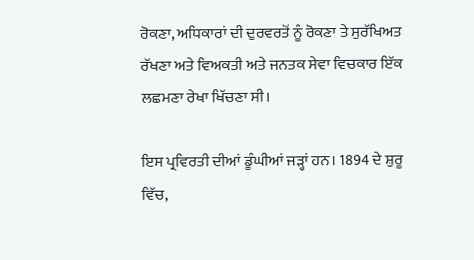ਰੋਕਣਾ, ਅਧਿਕਾਰਾਂ ਦੀ ਦੁਰਵਰਤੋਂ ਨੂੰ ਰੋਕਣਾ ਤੇ ਸੁਰੱਖਿਅਤ ਰੱਖਣਾ ਅਤੇ ਵਿਅਕਤੀ ਅਤੇ ਜਨਤਕ ਸੇਵਾ ਵਿਚਕਾਰ ਇੱਕ ਲਛਮਣਾ ਰੇਖਾ ਖਿੱਚਣਾ ਸੀ।

ਇਸ ਪ੍ਰਵਿਰਤੀ ਦੀਆਂ ਡੂੰਘੀਆਂ ਜੜ੍ਹਾਂ ਹਨ। 1894 ਦੇ ਸ਼ੁਰੂ ਵਿੱਚ,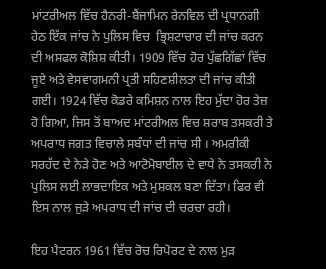ਮਾਂਟਰੀਅਲ ਵਿੱਚ ਹੈਨਰੀ-ਬੈਂਜਾਮਿਨ ਰੇਨਵਿਲ ਦੀ ਪ੍ਰਧਾਨਗੀ ਹੇਠ ਇੱਕ ਜਾਂਚ ਨੇ ਪੁਲਿਸ ਵਿਚ  ਭ੍ਰਿਸ਼ਟਾਚਾਰ ਦੀ ਜਾਂਚ ਕਰਨ ਦੀ ਅਸਫਲ ਕੋਸ਼ਿਸ਼ ਕੀਤੀ। 1909 ਵਿੱਚ ਹੋਰ ਪੁੱਛਗਿੱਛਾਂ ਵਿੱਚ ਜੂਏ ਅਤੇ ਵੇਸਵਾਗਮਨੀ ਪ੍ਰਤੀ ਸਹਿਣਸ਼ੀਲਤਾ ਦੀ ਜਾਂਚ ਕੀਤੀ ਗਈ। 1924 ਵਿੱਚ ਕੋਡਰੇ ਕਮਿਸ਼ਨ ਨਾਲ ਇਹ ਮੁੱਦਾ ਹੋਰ ਤੇਜ਼ ਹੋ ਗਿਆ, ਜਿਸ ਤੋਂ ਬਾਅਦ ਮਾਂਟਰੀਅਲ ਵਿਚ ਸ਼ਰਾਬ ਤਸਕਰੀ ਤੇ ਅਪਰਾਧ ਜਗਤ ਵਿਚਾਲੇ ਸਬੰਧਾਂ ਦੀ ਜਾਂਚ ਸੀ । ਅਮਰੀਕੀ ਸਰਹੱਦ ਦੇ ਨੇੜੇ ਹੋਣ ਅਤੇ ਆਟੋਮੋਬਾਈਲ ਦੇ ਵਾਧੇ ਨੇ ਤਸਕਰੀ ਨੇ ਪੁਲਿਸ ਲਈ ਲਾਭਦਾਇਕ ਅਤੇ ਮੁਸ਼ਕਲ ਬਣਾ ਦਿੱਤਾ। ਫਿਰ ਵੀ ਇਸ ਨਾਲ ਜੁੜੇ ਅਪਰਾਧ ਦੀ ਜਾਂਚ ਦੀ ਚਰਚਾ ਰਹੀ।

ਇਹ ਪੈਟਰਨ 1961 ਵਿੱਚ ਰੋਚ ਰਿਪੋਰਟ ਦੇ ਨਾਲ ਮੁੜ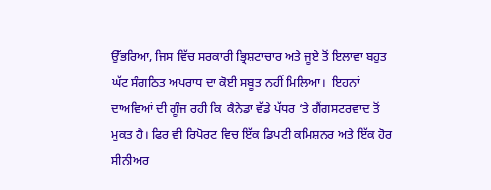ਉੱਭਰਿਆ, ਜਿਸ ਵਿੱਚ ਸਰਕਾਰੀ ਭ੍ਰਿਸ਼ਟਾਚਾਰ ਅਤੇ ਜੂਏ ਤੋਂ ਇਲਾਵਾ ਬਹੁਤ ਘੱਟ ਸੰਗਠਿਤ ਅਪਰਾਧ ਦਾ ਕੋਈ ਸਬੂਤ ਨਹੀਂ ਮਿਲਿਆ।  ਇਹਨਾਂ ਦਾਅਵਿਆਂ ਦੀ ਗੂੰਜ ਰਹੀ ਕਿ  ਕੈਨੇਡਾ ਵੱਡੇ ਪੱਧਰ ‘ਤੇ ਗੈਂਗਸਟਰਵਾਦ ਤੋਂ ਮੁਕਤ ਹੈ। ਫਿਰ ਵੀ ਰਿਪੋਰਟ ਵਿਚ ਇੱਕ ਡਿਪਟੀ ਕਮਿਸ਼ਨਰ ਅਤੇ ਇੱਕ ਹੋਰ ਸੀਨੀਅਰ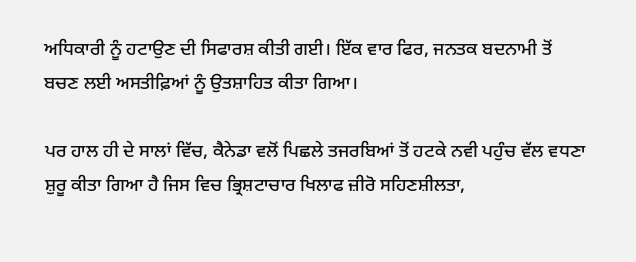ਅਧਿਕਾਰੀ ਨੂੰ ਹਟਾਉਣ ਦੀ ਸਿਫਾਰਸ਼ ਕੀਤੀ ਗਈ। ਇੱਕ ਵਾਰ ਫਿਰ, ਜਨਤਕ ਬਦਨਾਮੀ ਤੋਂ ਬਚਣ ਲਈ ਅਸਤੀਫ਼ਿਆਂ ਨੂੰ ਉਤਸ਼ਾਹਿਤ ਕੀਤਾ ਗਿਆ।

ਪਰ ਹਾਲ ਹੀ ਦੇ ਸਾਲਾਂ ਵਿੱਚ, ਕੈਨੇਡਾ ਵਲੋਂ ਪਿਛਲੇ ਤਜਰਬਿਆਂ ਤੋਂ ਹਟਕੇ ਨਵੀ ਪਹੁੰਚ ਵੱਲ ਵਧਣਾ ਸ਼ੁਰੂ ਕੀਤਾ ਗਿਆ ਹੈ ਜਿਸ ਵਿਚ ਭ੍ਰਿਸ਼ਟਾਚਾਰ ਖਿਲਾਫ ਜ਼ੀਰੋ ਸਹਿਣਸ਼ੀਲਤਾ,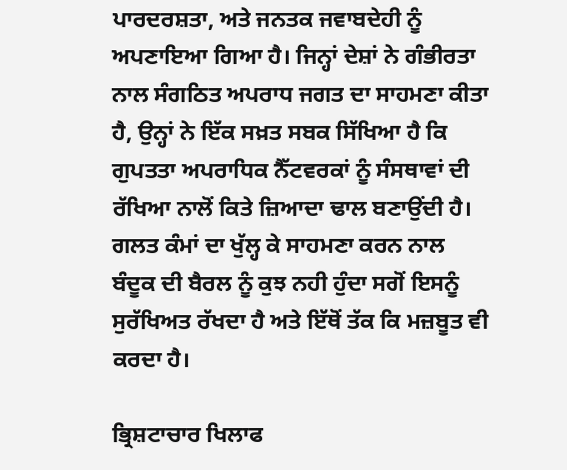ਪਾਰਦਰਸ਼ਤਾ, ਅਤੇ ਜਨਤਕ ਜਵਾਬਦੇਹੀ ਨੂੰ ਅਪਣਾਇਆ ਗਿਆ ਹੈ। ਜਿਨ੍ਹਾਂ ਦੇਸ਼ਾਂ ਨੇ ਗੰਭੀਰਤਾ ਨਾਲ ਸੰਗਠਿਤ ਅਪਰਾਧ ਜਗਤ ਦਾ ਸਾਹਮਣਾ ਕੀਤਾ ਹੈ, ਉਨ੍ਹਾਂ ਨੇ ਇੱਕ ਸਖ਼ਤ ਸਬਕ ਸਿੱਖਿਆ ਹੈ ਕਿ ਗੁਪਤਤਾ ਅਪਰਾਧਿਕ ਨੈੱਟਵਰਕਾਂ ਨੂੰ ਸੰਸਥਾਵਾਂ ਦੀ ਰੱਖਿਆ ਨਾਲੋਂ ਕਿਤੇ ਜ਼ਿਆਦਾ ਢਾਲ ਬਣਾਉਂਦੀ ਹੈ। ਗਲਤ ਕੰਮਾਂ ਦਾ ਖੁੱਲ੍ਹ ਕੇ ਸਾਹਮਣਾ ਕਰਨ ਨਾਲ ਬੰਦੂਕ ਦੀ ਬੈਰਲ ਨੂੰ ਕੁਝ ਨਹੀ ਹੁੰਦਾ ਸਗੋਂ ਇਸਨੂੰ ਸੁਰੱਖਿਅਤ ਰੱਖਦਾ ਹੈ ਅਤੇ ਇੱਥੋਂ ਤੱਕ ਕਿ ਮਜ਼ਬੂਤ ਵੀ ਕਰਦਾ ਹੈ।

ਭ੍ਰਿਸ਼ਟਾਚਾਰ ਖਿਲਾਫ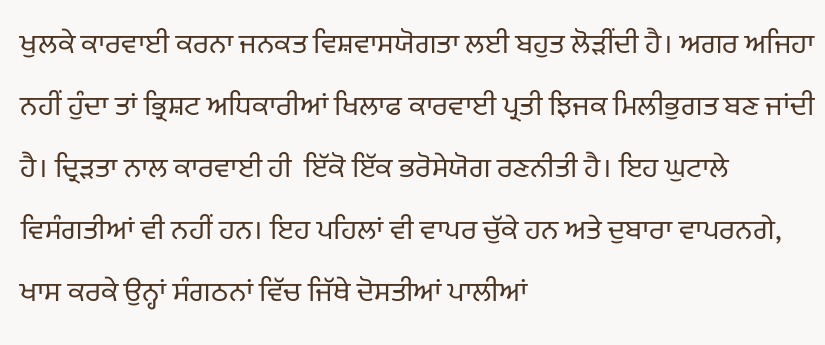ਖੁਲਕੇ ਕਾਰਵਾਈ ਕਰਨਾ ਜਨਕਤ ਵਿਸ਼ਵਾਸਯੋਗਤਾ ਲਈ ਬਹੁਤ ਲੋੜੀਂਦੀ ਹੈ। ਅਗਰ ਅਜਿਹਾ ਨਹੀਂ ਹੁੰਦਾ ਤਾਂ ਭ੍ਰਿਸ਼ਟ ਅਧਿਕਾਰੀਆਂ ਖਿਲਾਫ ਕਾਰਵਾਈ ਪ੍ਰਤੀ ਝਿਜਕ ਮਿਲੀਭੁਗਤ ਬਣ ਜਾਂਦੀ ਹੈ। ਦ੍ਰਿੜਤਾ ਨਾਲ ਕਾਰਵਾਈ ਹੀ  ਇੱਕੋ ਇੱਕ ਭਰੋਸੇਯੋਗ ਰਣਨੀਤੀ ਹੈ। ਇਹ ਘੁਟਾਲੇ ਵਿਸੰਗਤੀਆਂ ਵੀ ਨਹੀਂ ਹਨ। ਇਹ ਪਹਿਲਾਂ ਵੀ ਵਾਪਰ ਚੁੱਕੇ ਹਨ ਅਤੇ ਦੁਬਾਰਾ ਵਾਪਰਨਗੇ, ਖਾਸ ਕਰਕੇ ਉਨ੍ਹਾਂ ਸੰਗਠਨਾਂ ਵਿੱਚ ਜਿੱਥੇ ਦੋਸਤੀਆਂ ਪਾਲੀਆਂ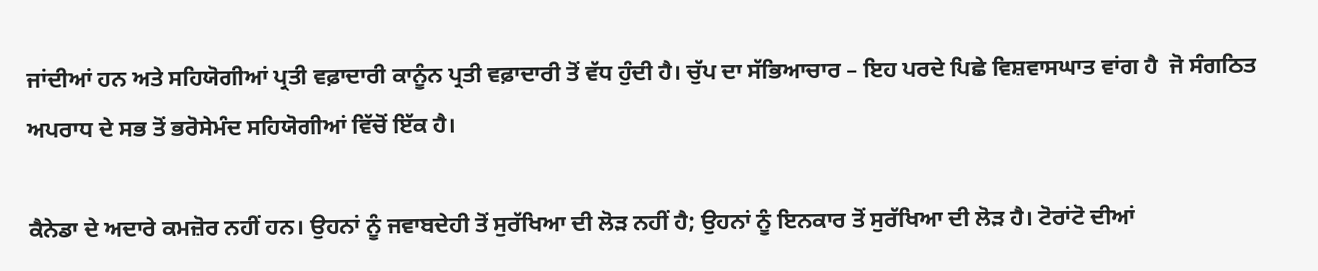ਜਾਂਦੀਆਂ ਹਨ ਅਤੇ ਸਹਿਯੋਗੀਆਂ ਪ੍ਰਤੀ ਵਫ਼ਾਦਾਰੀ ਕਾਨੂੰਨ ਪ੍ਰਤੀ ਵਫ਼ਾਦਾਰੀ ਤੋਂ ਵੱਧ ਹੁੰਦੀ ਹੈ। ਚੁੱਪ ਦਾ ਸੱਭਿਆਚਾਰ – ਇਹ ਪਰਦੇ ਪਿਛੇ ਵਿਸ਼ਵਾਸਘਾਤ ਵਾਂਗ ਹੈ  ਜੋ ਸੰਗਠਿਤ ਅਪਰਾਧ ਦੇ ਸਭ ਤੋਂ ਭਰੋਸੇਮੰਦ ਸਹਿਯੋਗੀਆਂ ਵਿੱਚੋਂ ਇੱਕ ਹੈ।

ਕੈਨੇਡਾ ਦੇ ਅਦਾਰੇ ਕਮਜ਼ੋਰ ਨਹੀਂ ਹਨ। ਉਹਨਾਂ ਨੂੰ ਜਵਾਬਦੇਹੀ ਤੋਂ ਸੁਰੱਖਿਆ ਦੀ ਲੋੜ ਨਹੀਂ ਹੈ; ਉਹਨਾਂ ਨੂੰ ਇਨਕਾਰ ਤੋਂ ਸੁਰੱਖਿਆ ਦੀ ਲੋੜ ਹੈ। ਟੋਰਾਂਟੋ ਦੀਆਂ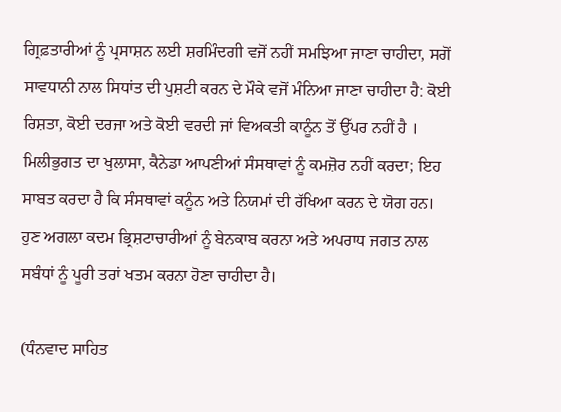ਗ੍ਰਿਫ਼ਤਾਰੀਆਂ ਨੂੰ ਪ੍ਰਸਾਸ਼ਨ ਲਈ ਸ਼ਰਮਿੰਦਗੀ ਵਜੋਂ ਨਹੀਂ ਸਮਝਿਆ ਜਾਣਾ ਚਾਹੀਦਾ, ਸਗੋਂ ਸਾਵਧਾਨੀ ਨਾਲ ਸਿਧਾਂਤ ਦੀ ਪੁਸ਼ਟੀ ਕਰਨ ਦੇ ਮੌਕੇ ਵਜੋਂ ਮੰਨਿਆ ਜਾਣਾ ਚਾਹੀਦਾ ਹੈ: ਕੋਈ ਰਿਸ਼ਤਾ, ਕੋਈ ਦਰਜਾ ਅਤੇ ਕੋਈ ਵਰਦੀ ਜਾਂ ਵਿਅਕਤੀ ਕਾਨੂੰਨ ਤੋਂ ਉੱਪਰ ਨਹੀਂ ਹੈ । ਮਿਲੀਭੁਗਤ ਦਾ ਖੁਲਾਸਾ, ਕੈਨੇਡਾ ਆਪਣੀਆਂ ਸੰਸਥਾਵਾਂ ਨੂੰ ਕਮਜ਼ੋਰ ਨਹੀਂ ਕਰਦਾ; ਇਹ ਸਾਬਤ ਕਰਦਾ ਹੈ ਕਿ ਸੰਸਥਾਵਾਂ ਕਨੂੰਨ ਅਤੇ ਨਿਯਮਾਂ ਦੀ ਰੱਖਿਆ ਕਰਨ ਦੇ ਯੋਗ ਹਨ। ਹੁਣ ਅਗਲਾ ਕਦਮ ਭ੍ਰਿਸ਼ਟਾਚਾਰੀਆਂ ਨੂੰ ਬੇਨਕਾਬ ਕਰਨਾ ਅਤੇ ਅਪਰਾਧ ਜਗਤ ਨਾਲ ਸਬੰਧਾਂ ਨੂੰ ਪੂਰੀ ਤਰਾਂ ਖਤਮ ਕਰਨਾ ਹੋਣਾ ਚਾਹੀਦਾ ਹੈ।

(ਧੰਨਵਾਦ ਸਾਹਿਤ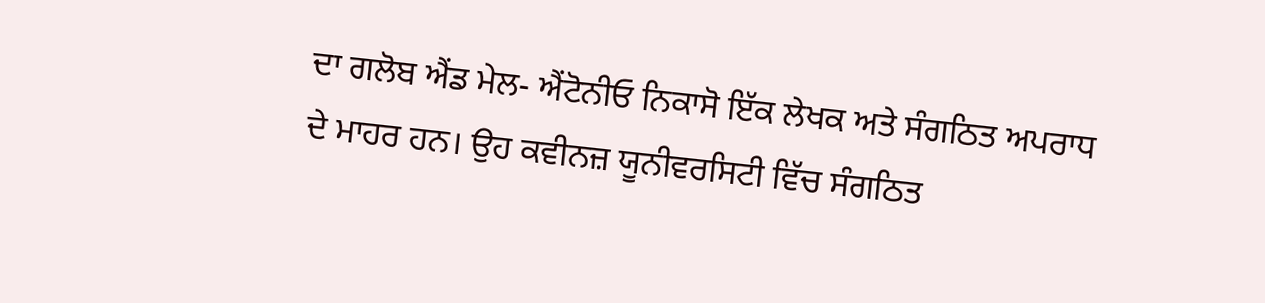ਦਾ ਗਲੋਬ ਐਂਡ ਮੇਲ- ਐਂਟੋਨੀਓ ਨਿਕਾਸੋ ਇੱਕ ਲੇਖਕ ਅਤੇ ਸੰਗਠਿਤ ਅਪਰਾਧ ਦੇ ਮਾਹਰ ਹਨ। ਉਹ ਕਵੀਨਜ਼ ਯੂਨੀਵਰਸਿਟੀ ਵਿੱਚ ਸੰਗਠਿਤ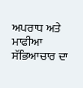ਅਪਰਾਧ ਅਤੇ ਮਾਫੀਆ ਸੱਭਿਆਚਾਰ ਦਾ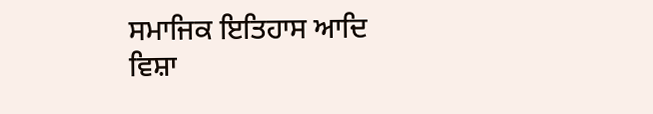ਸਮਾਜਿਕ ਇਤਿਹਾਸ ਆਦਿ ਵਿਸ਼ਾ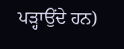ਪੜ੍ਹਾਉਂਦੇ ਹਨ)